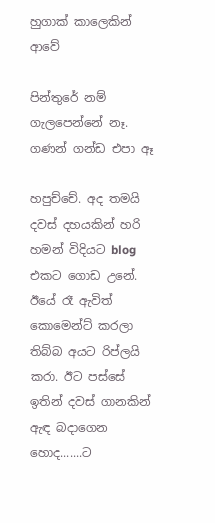හුගාක් කාලෙකින් ආවේ

පින්තුරේ නම් ගැලපෙන්නේ නෑ. ගණන් ගන්ඩ එපා ඈ

හපුච්චේ. අද තමයි දවස් දහයකින් හරි හමන් විදියට blog එකට ගොඩ උනේ. ඊයේ රෑ ඇවිත් කොමෙන්ට් කරලා තිබ්බ අයට රිප්ලයි කරා. ඊට පස්සේ ඉතින් දවස් ගානකින් ඇඳ බදාගෙන හොද.......ට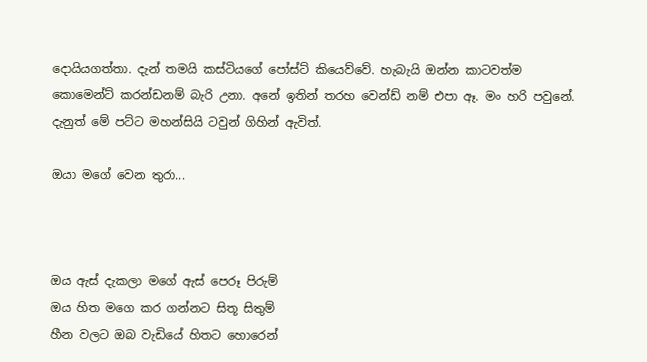දොයියගත්තා. දැන් තමයි කස්ටියගේ පෝස්ට් කියෙව්වේ. හැබැයි ඔන්න කාටවත්ම කොමෙන්ට් කරන්ඩනම් බැරි උනා. අනේ ඉතින් තරහ වෙන්ඩ් නම් එපා ඈ. මං හරි පවුනේ. දැනුත් මේ පට්ට මහන්සියි ටවුන් ගිහින් ඇවිත්.

ඔයා මගේ වෙන තුරා...



ඔය ඇස් දැකලා මගේ ඇස් පෙරූ පිරුම්
ඔය හිත මගෙ කර ගන්නට සිතූ සිතුම්
හීන වලට ඔබ වැඩියේ හිතට හොරෙන්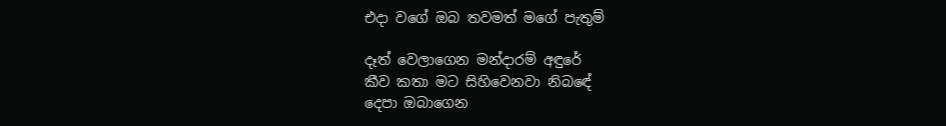එදා වගේ ඔබ තවමත් මගේ පැතුම්

දෑත් වෙලාගෙන මන්දාරම් අඳුරේ
කීව කතා මට සිහිවෙනවා නිබඳේ
දෙපා ඔබාගෙන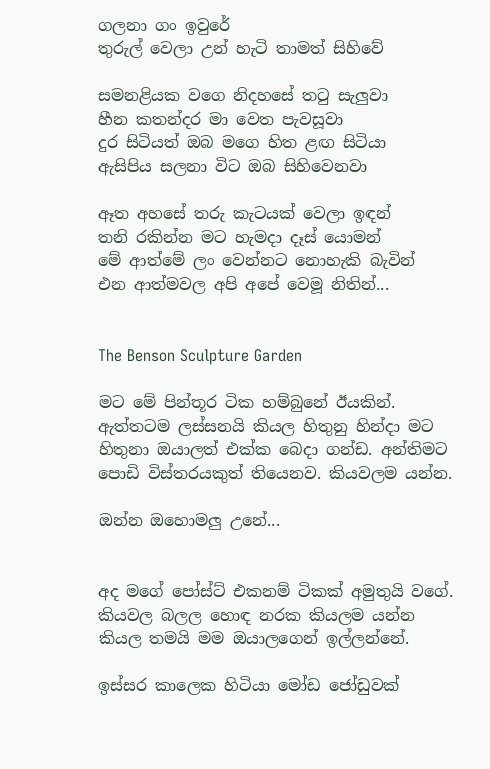ගලනා ගං ඉවුරේ
තුරුල් වෙලා උන් හැටි තාමත් සිහිවේ

සමනළියක වගෙ නිදහසේ තටු සැලුවා
හීන කතන්දර මා වෙත පැවසූවා
දුර සිටියත් ඔබ මගෙ හිත ළඟ සිටියා
ඇසිපිය සලනා විට ඔබ සිහිවෙනවා

ඈත අහසේ තරු කැටයක් වෙලා ඉඳන්
තනි රකින්න මට හැමදා දෑස් යොමන්
මේ ආත්මේ ලං වෙන්නට නොහැකි බැවින්
එන ආත්මවල අපි අපේ වෙමූ නිතින්...


The Benson Sculpture Garden

මට මේ පින්තූර ටික හම්බුනේ ඊයකින්. ඇත්තටම ලස්සනයි කියල හිතුනු හින්දා මට හිතුනා ඔයාලත් එක්ක බෙදා ගන්ඩ. අන්තිමට පොඩි විස්තරයකුත් තියෙනව. කියවලම යන්න.

ඔන්න ඔහොමලු උනේ...


අද මගේ පෝස්ට් එකනම් ටිකක් අමුතුයි වගේ. කියවල බලල හොඳ නරක කියලම යන්න කියල තමයි මම ඔයාලගෙන් ඉල්ලන්නේ.

ඉස්සර කාලෙක හිටියා මෝඩ ජෝඩුවක්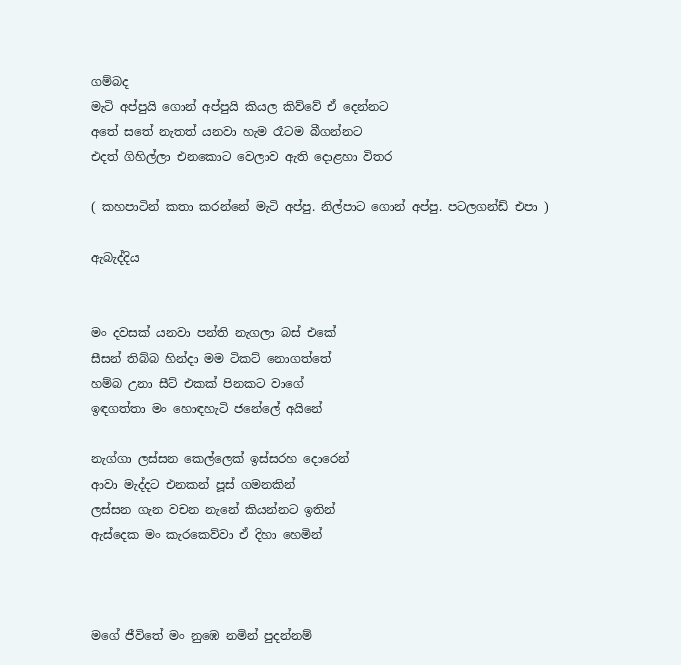ගම්බද
මැටි අප්පුයි ගොන් අප්පුයි කියල කිව්වේ ඒ දෙන්නට
අතේ සතේ නැතත් යනවා හැම රෑටම බීගන්නට
එදත් ගිහිල්ලා එනකොට වෙලාව ඇති දොළහා විතර

( කහපාටින් කතා කරන්නේ මැටි අප්පු. නිල්පාට ගොන් අප්පු. පටලගන්ඩ් එපා )

ඇබැද්දිය


මං දවසක් යනවා පන්ති නැගලා බස් එකේ
සීසන් තිබ්බ හින්දා මම ටිකට් නොගත්තේ
හම්බ උනා සීට් එකක් පිනකට වාගේ
ඉඳගත්තා මං හොඳහැටි ජනේලේ අයිනේ

නැග්ගා ලස්සන කෙල්ලෙක් ඉස්සරහ දොරෙන්
ආවා මැද්දට එනකන් පූස්‌ ගමනකින්
ලස්සන ගැන වචන නැනේ කියන්නට ඉතින්
ඇස්දෙක මං කැරකෙව්වා ඒ දිහා හෙමින්



මගේ ජීවිතේ මං නුඹෙ නමින් පුදන්නම්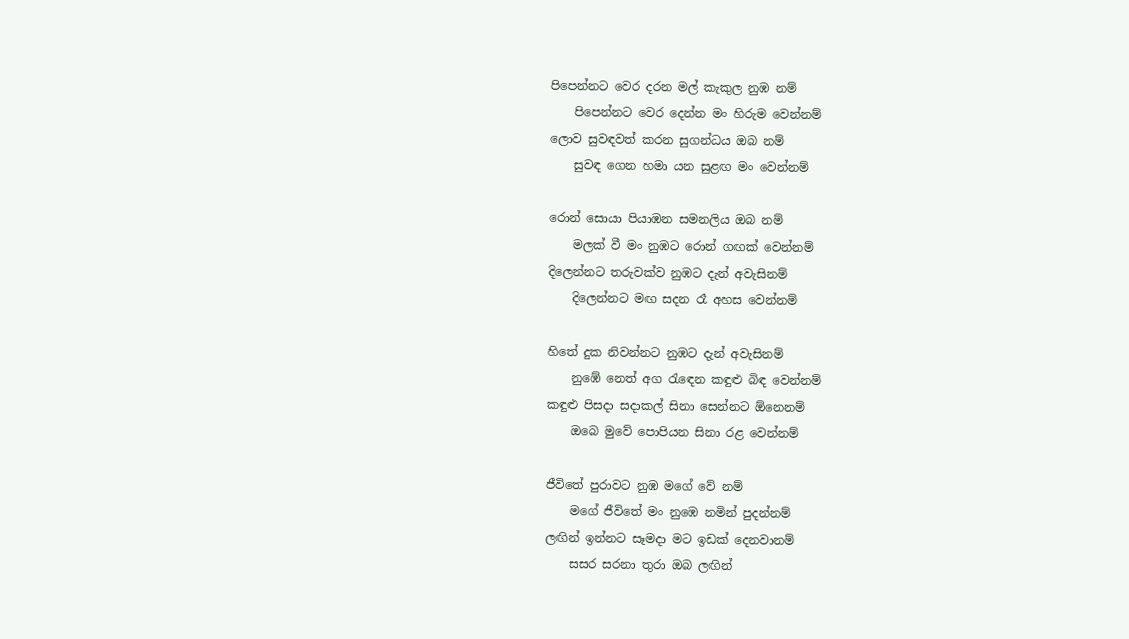පිපෙන්නට වෙර දරන මල් කැකුල නුඹ නම්
    පිපෙන්නට වෙර දෙන්න මං හිරුම වෙන්නම්
ලොව සුවඳවත් කරන සුගන්ධය ඔබ නම්
    සුවඳ ගෙන හමා යන සුළඟ මං වෙන්නම්

රොන් සොයා පියාඹන සමනලිය ඔබ නම්
    මලක් වී මං නුඹට රොන් ගඟක් වෙන්නම්
දිලෙන්නට තරුවක්ව නුඹට දැන් අවැසිනම්
    දිලෙන්නට මඟ සදන රෑ අහස වෙන්නම්

හිතේ දුක නිවන්නට නුඹට දැන් අවැසිනම්
    නුඹේ නෙත් අග රැඳෙන කඳුළු බිඳ වෙන්නම්
කඳුළු පිසදා සදාකල් සිනා සෙන්නට ඕනෙනම්
    ඔබෙ මුවේ පොපියන සිනා රළ වෙන්නම්

ජීවිතේ පුරාවට නුඹ මගේ වේ නම්
    මගේ ජීවිතේ මං නුඹෙ නමින් පුදන්නම්
ලඟින් ඉන්නට සෑමදා මට ඉඩක් දෙනවානම්
    සසර සරනා තුරා ඔබ ලඟින්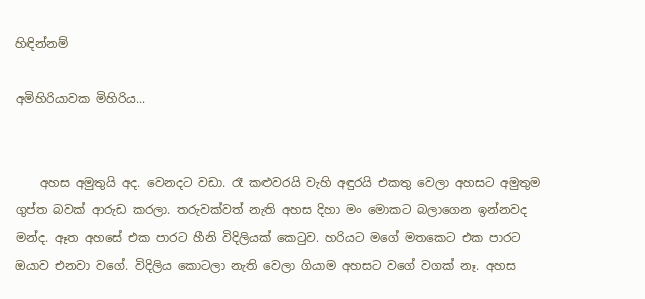හිඳින්නම්

අමිහිරියාවක මිහිරිය...


    අහස අමුතුයි අද. වෙනදට වඩා. රෑ කළුවරයි වැහි අඳුරයි එකතු වෙලා අහසට අමුතුම ගුප්ත බවක් ආරුඩ කරලා. තරුවක්වත් නැති අහස දිහා මං මොකට බලාගෙන ඉන්නවද මන්ද. ඈත අහසේ එක පාරට හීනි විදිලියක් කෙටුව. හරියට මගේ මතකෙට එක පාරට ඔයාව එනවා වගේ. විදිලිය කොටලා නැති වෙලා ගියාම අහසට වගේ වගක් නෑ. අහස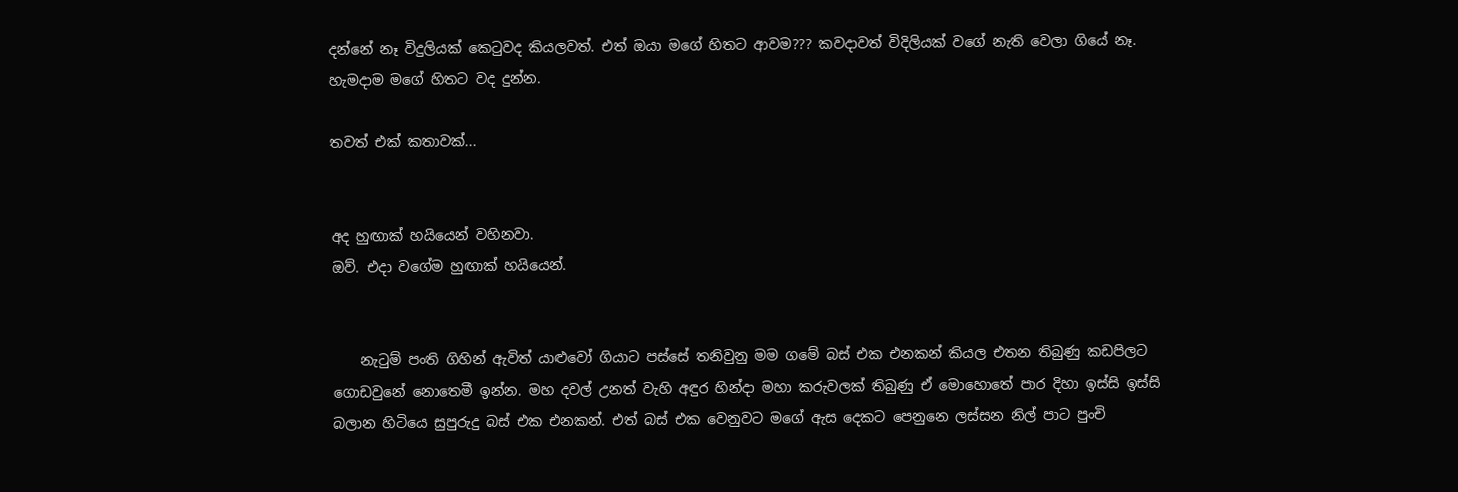දන්නේ නෑ විදුලියක් කෙටුවද කියලවත්. එත් ඔයා මගේ හිතට ආවම??? කවදාවත් විදිලියක් වගේ නැති වෙලා ගියේ නෑ. හැමදාම මගේ හිතට වද දුන්න.

තවත් එක් කතාවක්...


අද හුඟාක් හයියෙන් වහිනවා.
ඔව්. එදා වගේම හුඟාක් හයියෙන්.


    නැටුම් පංති ගිහින් ඇවිත් යාළුවෝ ගියාට පස්සේ තනිවුනු මම ගමේ බස් එක එනකන් කියල එතන තිබුණු කඩපිලට ගොඩවුනේ නොතෙමී ඉන්න. මහ දවල් උනත් වැහි අඳුර හින්දා මහා කරුවලක් තිබුණු ඒ මොහොතේ පාර දිහා ඉස්සි ඉස්සි බලාන හිටියෙ සුපුරුදු බස් එක එනකන්. එත් බස් එක වෙනුවට මගේ ඇස දෙකට පෙනුනෙ ලස්සන නිල් පාට පුංචි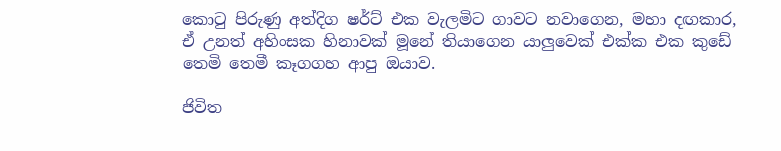කොටු පිරුණු අත්දිග ෂර්ට් එක වැලමිට ගාවට නවාගෙන, මහා දඟකාර, ඒ උනත් අහිංසක හිනාවක් මූනේ තියාගෙන යාලුවෙක් එක්ක එක කුඩේ තෙමි තෙමී කෑගගහ ආපු ඔයාව.

ජිවිත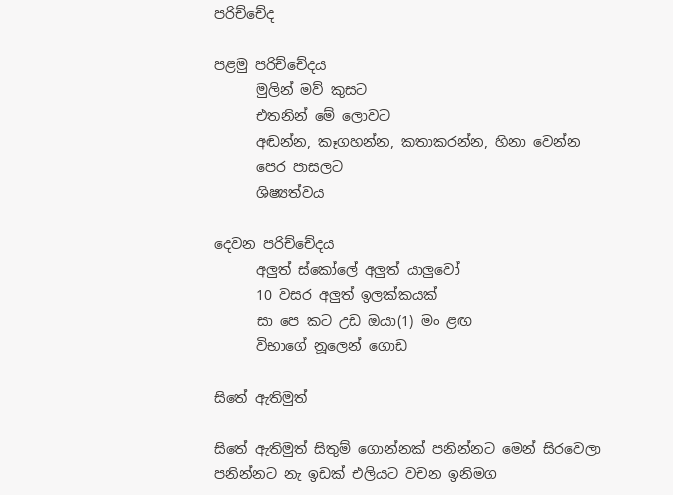පරිච්චේද

පළමු පරිච්චේදය
      මුලින් මව් කුසට
      එතනින් මේ ලොවට
      අඬන්න, කෑගහන්න, කතාකරන්න, හිනා වෙන්න
      පෙර පාසලට
      ශිෂ්‍යත්වය

දෙවන පරිච්චේදය
      අලුත් ස්කෝලේ අලුත් යාලුවෝ
      10 වසර අලුත් ඉලක්කයක්
      සා පෙ කට උඩ ඔයා(1) මං ළඟ
      විභාගේ නූලෙන් ගොඩ

සිතේ ඇතිමුත්

සිතේ ඇතිමුත් සිතුම් ගොන්නක් පනින්නට මෙන් සිරවෙලා
පනින්නට නැ ඉඩක් එලියට වචන ඉනිමග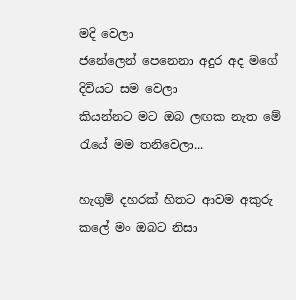මදි වෙලා
ජනේලෙන් පෙනෙනා අදුර අද මගේ දිවියට සම වෙලා
කියන්නට මට ඔබ ලඟක නැත මේ රැයේ මම තනිවෙලා...

හැගුම් දහරක් හිතට ආවම අකුරු කලේ මං ඔබට නිසා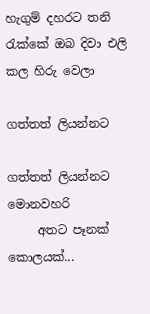හැගුම් දහරට තනි රැක්කේ ඔබ දිවා එලි කල හිරු වෙලා

ගත්තත් ලියන්නට

ගත්තත් ලියන්නට මොනවහරි
     අතට පෑනක් කොලයක්...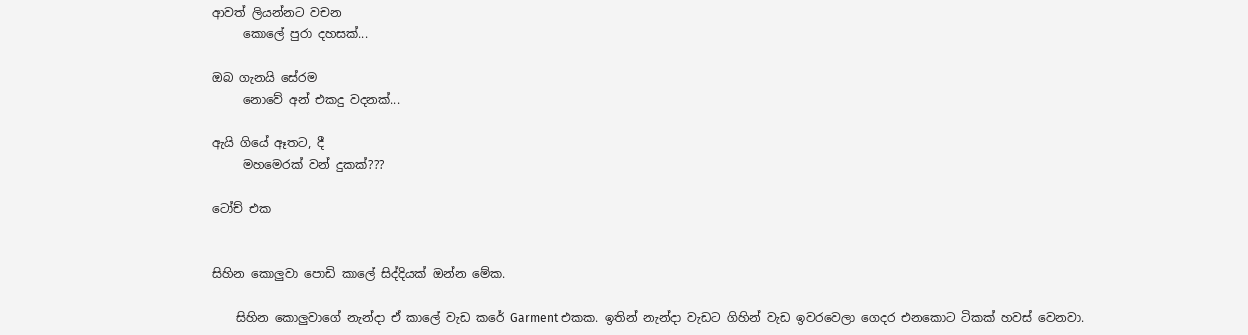ආවත් ලියන්නට වචන
     කොලේ පුරා දහසක්...

ඔබ ගැනයි සේරම
     නොවේ අන් එකදු වදනක්...

ඇයි ගියේ ඈතට, දී
     මහමෙරක් වන් දුකක්???

ටෝච් එක


සිහින කොලුවා පොඩි කාලේ සිද්දියක් ඔන්න මේක.

    සිහින කොලුවාගේ නැන්දා ඒ කාලේ වැඩ කරේ Garment එකක. ඉතින් නැන්දා වැඩට ගිහින් වැඩ ඉවරවෙලා ගෙදර එනකොට ටිකක් හවස් වෙනවා.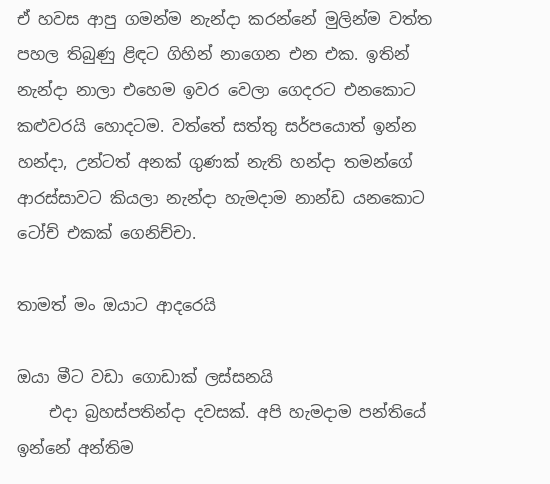ඒ හවස ආපු ගමන්ම නැන්දා කරන්නේ මුලින්ම වත්ත පහල තිබුණු ළිඳට ගිහින් නාගෙන එන එක. ඉතින් නැන්දා නාලා එහෙම ඉවර වෙලා ගෙදරට එනකොට කළුවරයි හොදටම. වත්තේ සත්තු සර්පයොත් ඉන්න හන්දා, උන්ටත් අනක් ගුණක් නැති හන්දා තමන්ගේ ආරස්සාවට කියලා නැන්දා හැමදාම නාන්ඩ යනකොට ටෝච් එකක් ගෙනිච්චා.

තාමත් මං ඔයාට ආදරෙයි

ඔයා මීට වඩා ගොඩාක් ලස්සනයි
    එදා බ්‍රහස්පතින්දා දවසක්. අපි හැමදාම පන්තියේ ඉන්නේ අන්තිම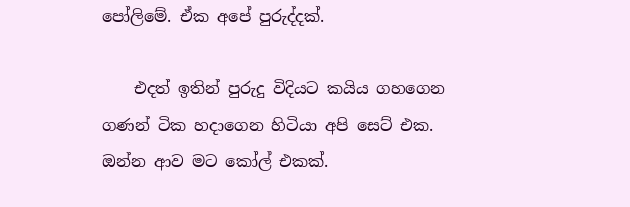පෝලිමේ. ඒක අපේ පුරුද්දක්.

    එදත් ඉතින් පුරුදු විදියට කයිය ගහගෙන ගණන් ටික හදාගෙන හිටියා අපි සෙට් එක. ඔන්න ආව මට කෝල් එකක්.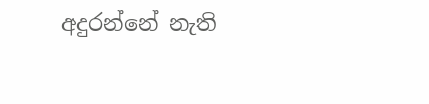අදුරන්නේ නැති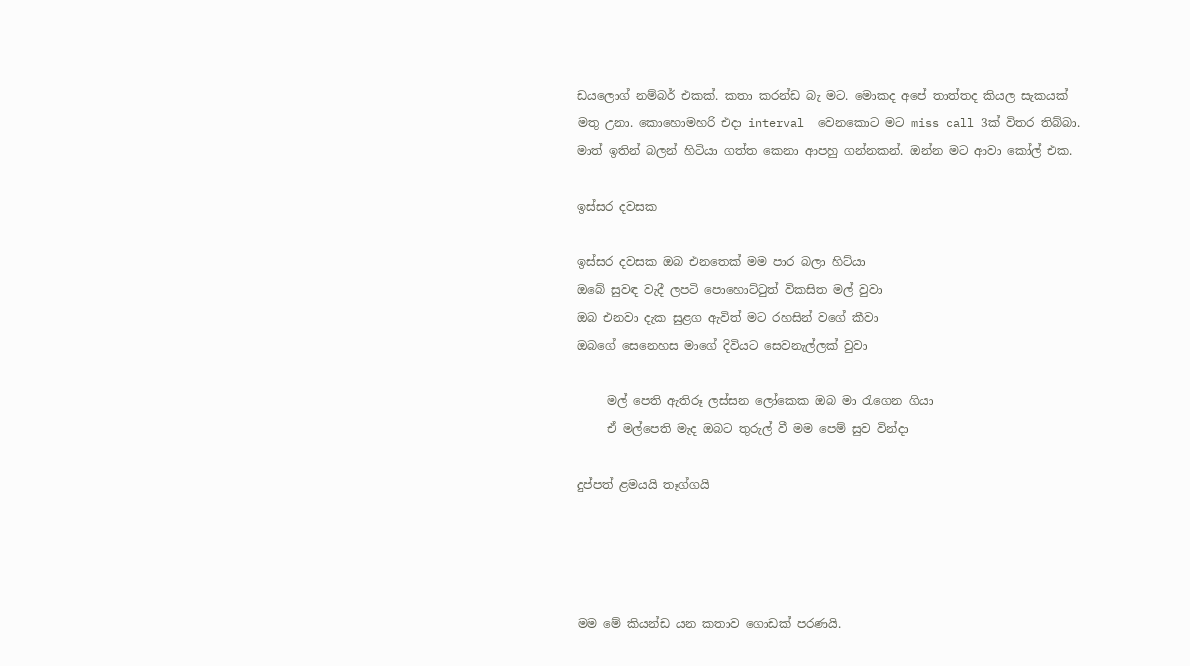ඩයලොග් නම්බර් එකක්. කතා කරන්ඩ බැ මට. මොකද අපේ තාත්තද කියල සැකයක් මතු උනා. කොහොමහරි එදා interval  වෙනකොට මට miss call 3ක් විතර තිබ්බා. මාත් ඉතින් බලන් හිටියා ගත්ත කෙනා ආපහු ගන්නකන්. ඔන්න මට ආවා කෝල් එක.

ඉස්සර දවසක

ඉස්සර දවසක ඔබ එනතෙක් මම පාර බලා හිට්යා
ඔබේ සුවඳ වැදී ලපටි පොහොට්ටුත් විකසිත මල් වුවා
ඔබ එනවා දැක සුළග ඇවිත් මට රහසින් වගේ කීවා
ඔබගේ සෙනෙහස මාගේ දිවියට සෙවනැල්ලක් වුවා

     මල් පෙති ඇතිරූ ලස්සන ලෝකෙක ඔබ මා රැගෙන ගියා
     ඒ මල්පෙති මැද ඔබට තුරුල් වී මම පෙම් සුව වින්දා

දුප්පත් ළමයයි තෑග්ගයි




මම මේ කියන්ඩ යන කතාව ගොඩක් පරණයි.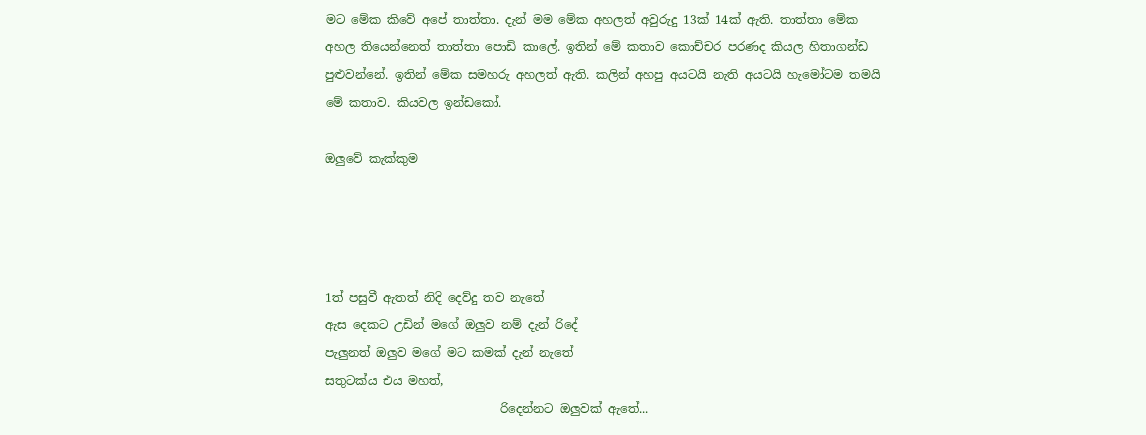මට මේක කිවේ අපේ තාත්තා. දැන් මම මේක අහලත් අවුරුදු 13ක් 14ක් ඇති. තාත්තා මේක අහල තියෙන්නෙත් තාත්තා පොඩි කාලේ. ඉතින් මේ කතාව කොච්චර පරණද කියල හිතාගන්ඩ පුළුවන්නේ. ඉතින් මේක සමහරු අහලත් ඇති. කලින් අහපු අයටයි නැති අයටයි හැමෝටම තමයි මේ කතාව. කියවල ඉන්ඩකෝ.

ඔලුවේ කැක්කුම




1ත් පසුවී ඇතත් නිදි දෙව්දු තව නැතේ
ඇස දෙකට උඩින් මගේ ඔලුව නම් දැන් රිදේ
පැලුනත් ඔලුව මගේ මට කමක් දැන් නැතේ
සතුටක්ය එය මහත්,
                             රිදෙන්නට ඔලුවක් ඇතේ...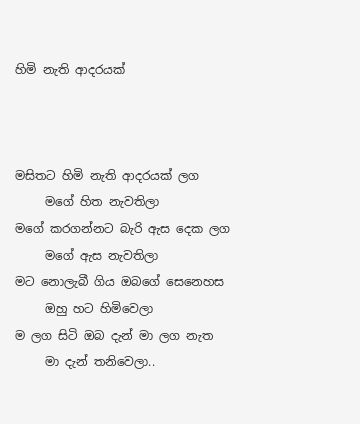හිමි නැති ආදරයක්



මසිතට හිමි නැති ආදරයක් ලග
     මගේ හිත නැවතිලා
මගේ කරගන්නට බැරි ඇස දෙක ලග
     මගේ ඇස නැවතිලා
මට නොලැබී ගිය ඔබගේ සෙනෙහස
     ඔහු හට හිමිවෙලා
ම ලග සිටි ඔබ දැන් මා ලග නැත
     මා දැන් තනිවෙලා..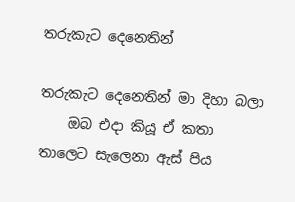තරුකැට දෙනෙතින්

තරුකැට දෙනෙතින් මා දිහා බලා
    ඔබ එදා කියූ ඒ කතා
තාලෙට සැලෙනා ඇස් පිය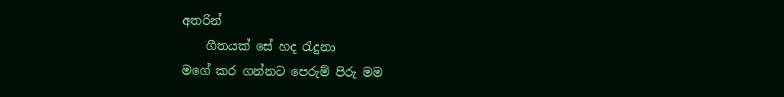අතරින්
    ගීතයක් සේ හද රැදුනා
මගේ කර ගන්නට පෙරුම් පිරු මම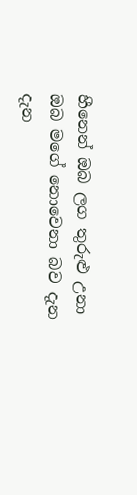හීනෙන් ඔබ ලග තුරුළු උනා
ඔබ මගේ නොවෙනා බව දැන දැන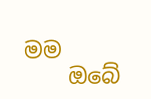මම
    ඔබේ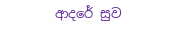ආදරේ සුව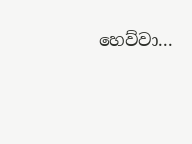හෙව්වා...